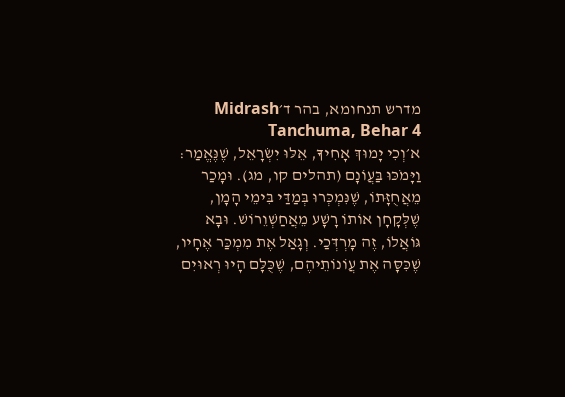מדרש תנחומא, בהר ד׳Midrash Tanchuma, Behar 4
א׳וְכִי יָמוּךְ אָחִיךָ, אֵלּוּ יִשְׂרָאֵל, שֶׁנֶּאֱמַר: וַיָּמֹכּוּ בַּעֲוֹנָם (תהלים קו, מג). וּמָכַר מֵאֲחֻזָּתוֹ, שֶׁנִּמְכְּרוּ בְּמַדַּי בִּימֵי הָמָן, שֶׁלְּקָחָן אוֹתוֹ רָשָׁע מֵאֲחַשְׁוֵרוֹשׁ. וּבָא גּוֹאֲלוֹ, זֶה מָרְדְּכַי. וְגָאַל אֶת מִמְכַּר אֶחָיו, שֶׁכִּסָּה אֶת עֲוֹנוֹתֵיהֶם, שֶׁכֻּלָּם הָיוּ רְאוּיִם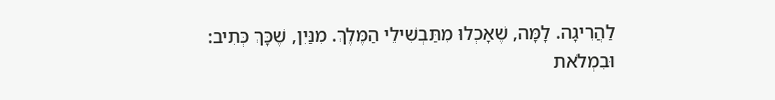לַהֲרִיגָה. לָמָּה, שֶׁאָכְלוּ מִתַּבְשִׁילֵי הַמֶּלֶךְ. מִנַּיִן, שֶׁכָּךְ כְּתִיב: וּבִמְלֹאת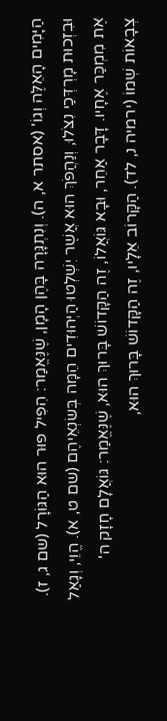הַיָּמִים הָאֵלֶּה וְגוֹ' (אסתר א, ה). וְנִתְגָּרָה בָּהֶן הָמָן, שֶׁנֶּאֱמַר: הִפִּיל פּוּר הוּא הַגּוֹרָל (שם ג, ז). וּבִזְכוּת מָרְדְּכַי נִצֹּלוּ, וְנַהֲפֹךְ הוּא אֲשֶׁר יִשְׁלְטוּ הַיְּהוּדִים הֵמָּה בְּשׂנְאֵיהֶם (שם ט, א). הֱוֵי, וְגָאַל אֶת מִמְכַּר אֶחָיו. דָּבָר אַחֵר, וּבָא גּוֹאֲלוֹ, זֶה הַקָּדוֹשׁ בָּרוּךְ הוּא, שֶׁנֶּאֱמַר: גּוֹאֲלָם חָזָק ה' צְבָאוֹת שְׁמוֹ (ירמיה נ, לד). הַקָּרוֹב אֵלָיו, זֶה הַקָּדוֹשׁ בָּרוּךְ הוּא,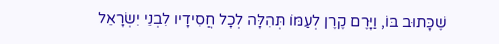שֶׁכָּתוּב בּוֹ, וַיָּרֶם קֶרֶן לְעַמּוֹ תְּהִלָּה לְכָל חֲסִידָיו לִבְנֵי יִשְׂרָאֵל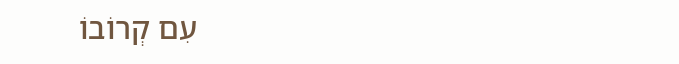עִם קְרוֹבוֹ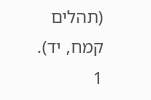(תהלים קמח, יד).
1